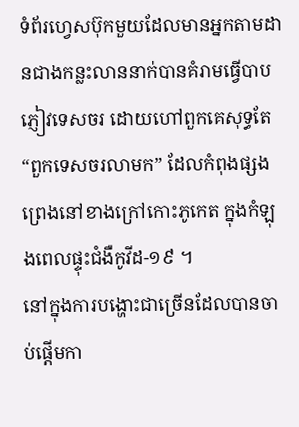ទំព័រហ្វេសប៊ុកមួយដែលមានអ្នកតាមដានជាងកន្លះលាននាក់បានគំរាមធ្វើបាបភ្ញៀវទេសចរ ដោយហៅពួកគេសុទ្ធតែ “ពួកទេសចរលាមក” ដែលកំពុងផ្សងព្រេងនៅខាងក្រៅកោះភូកេត ក្នុងកំឡុងពេលផ្ទុះជំងឺកូវីដ-១៩ ។
នៅក្នុងការបង្ហោះជាច្រើនដែលបានចាប់ផ្តើមកា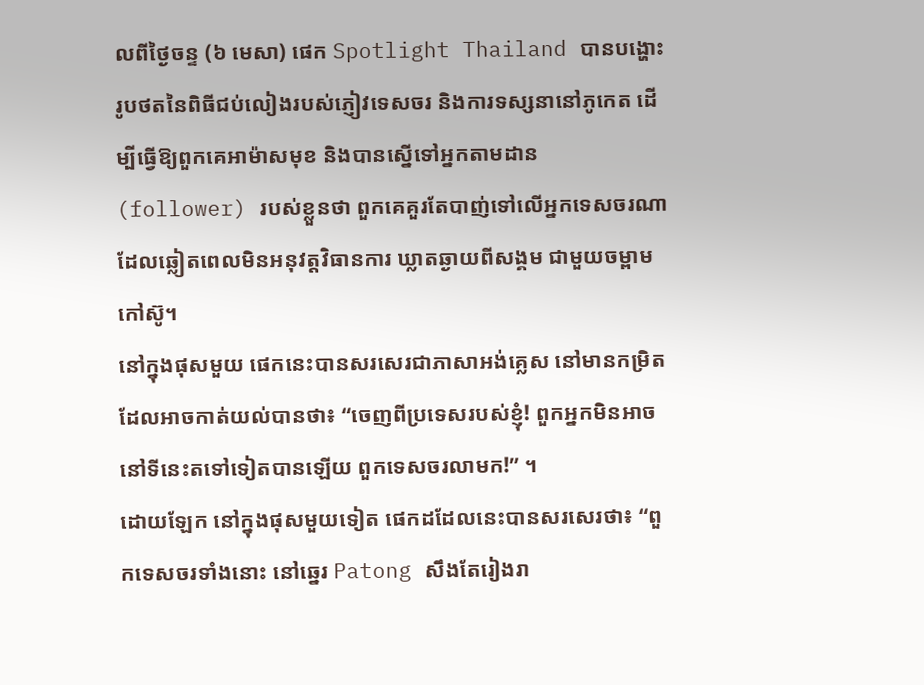លពីថ្ងៃចន្ទ (៦ មេសា) ផេក Spotlight Thailand បានបង្ហោះរូបថតនៃពិធីជប់លៀងរបស់ភ្ញៀវទេសចរ និងការទស្សនានៅភូកេត ដើម្បីធ្វើឱ្យពួកគេអាម៉ាសមុខ និងបានស្នើទៅអ្នកតាមដាន (follower) របស់ខ្លួនថា ពួកគេគួរតែបាញ់ទៅលើអ្នកទេសចរណា ដែលឆ្លៀតពេលមិនអនុវត្តវិធានការ ឃ្លាតឆ្ងាយពីសង្គម ជាមួយចម្ពាមកៅស៊ូ។
នៅក្នុងផុសមួយ ផេកនេះបានសរសេរជាភាសាអង់គ្លេស នៅមានកម្រិតដែលអាចកាត់យល់បានថា៖ “ចេញពីប្រទេសរបស់ខ្ញុំ! ពួកអ្នកមិនអាចនៅទីនេះតទៅទៀតបានឡើយ ពួកទេសចរលាមក!” ។
ដោយឡែក នៅក្នុងផុសមួយទៀត ផេកដដែលនេះបានសរសេរថា៖ “ពួកទេសចរទាំងនោះ នៅឆ្នេរ Patong សឹងតែរៀងរា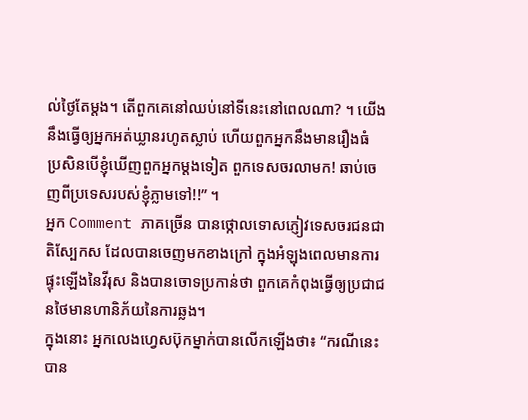ល់ថ្ងៃតែម្តង។ តើពួកគេនៅឈប់នៅទីនេះនៅពេលណា? ។ យើងនឹងធ្វើឲ្យអ្នកអត់ឃ្លានរហូតស្លាប់ ហើយពួកអ្នកនឹងមានរឿងធំ ប្រសិនបើខ្ញុំឃើញពួកអ្នកម្តងទៀត ពួកទេសចរលាមក! ឆាប់ចេញពីប្រទេសរបស់ខ្ញុំភ្លាមទៅ!!” ។
អ្នក Comment ភាគច្រើន បានថ្កោលទោសភ្ញៀវទេសចរជនជាតិស្បែកស ដែលបានចេញមកខាងក្រៅ ក្នុងអំឡុងពេលមានការផ្ទុះឡើងនៃវីរុស និងបានចោទប្រកាន់ថា ពួកគេកំពុងធ្វើឲ្យប្រជាជនថៃមានហានិភ័យនៃការឆ្លង។
ក្នុងនោះ អ្នកលេងហ្វេសប៊ុកម្នាក់បានលើកឡើងថា៖ “ករណីនេះបាន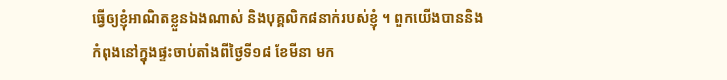ធ្វើឲ្យខ្ញុំអាណិតខ្លួនឯងណាស់ និងបុគ្គលិក៨នាក់របស់ខ្ញុំ ។ ពួកយើងបាននិងកំពុងនៅក្នុងផ្ទះចាប់តាំងពីថ្ងៃទី១៨ ខែមីនា មក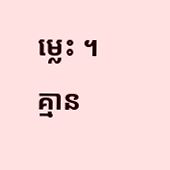ម្លេះ ។ គ្មាន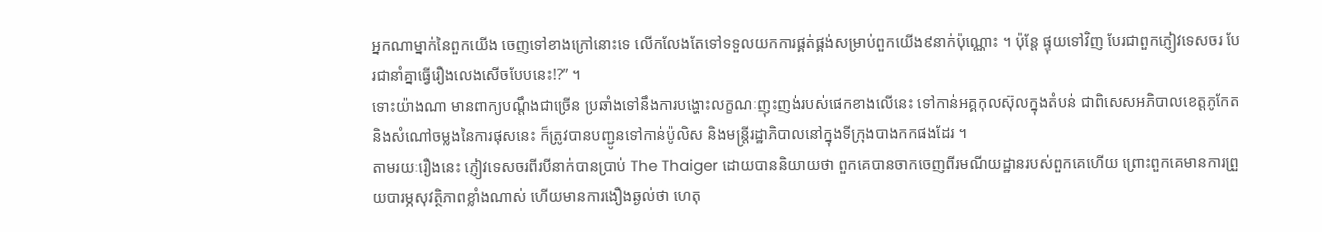អ្នកណាម្នាក់នៃពួកយើង ចេញទៅខាងក្រៅនោះទេ លើកលែងតែទៅទទួលយកការផ្គត់ផ្គង់សម្រាប់ពួកយើង៩នាក់ប៉ុណ្ណោះ ។ ប៉ុន្តែ ផ្ទុយទៅវិញ បែរជាពួកភ្ញៀវទេសចរ បែរជានាំគ្នាធ្វើរឿងលេងសើចបែបនេះ!?” ។
ទោះយ៉ាងណា មានពាក្យបណ្តឹងជាច្រើន ប្រឆាំងទៅនឹងការបង្ហោះលក្ខណៈញុះញង់របស់ផេកខាងលើនេះ ទៅកាន់អគ្គកុលស៊ុលក្នុងតំបន់ ជាពិសេសអភិបាលខេត្តភូកែត និងសំណៅចម្លងនៃការផុសនេះ ក៏ត្រូវបានបញ្ជូនទៅកាន់ប៉ូលិស និងមន្ត្រីរដ្ឋាភិបាលនៅក្នុងទីក្រុងបាងកកផងដែរ ។
តាមរយៈរឿងនេះ ភ្ញៀវទេសចរពីរបីនាក់បានប្រាប់ The Thaiger ដោយបាននិយាយថា ពួកគេបានចាកចេញពីរមណីយដ្ឋានរបស់ពួកគេហើយ ព្រោះពួកគេមានការព្រួយបារម្ភសុវត្ថិភាពខ្លាំងណាស់ ហើយមានការងឿងឆ្ងល់ថា ហេតុ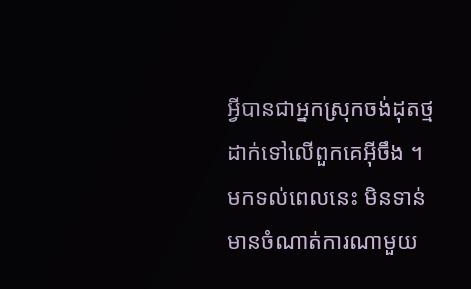អ្វីបានជាអ្នកស្រុកចង់ដុតថ្ម ដាក់ទៅលើពួកគេអ៊ីចឹង ។
មកទល់ពេលនេះ មិនទាន់មានចំណាត់ការណាមួយ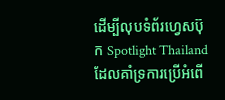ដើម្បីលុបទំព័រហ្វេសប៊ុក Spotlight Thailand ដែលគាំទ្រការប្រើអំពើ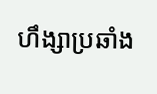ហឹង្សាប្រឆាំង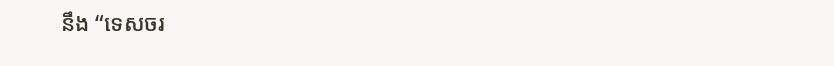នឹង “ទេសចរ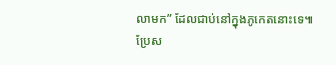លាមក” ដែលជាប់នៅក្នុងភូកេតនោះទេ៕
ប្រែស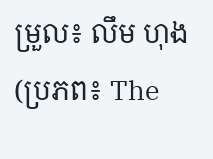ម្រួល៖ លឹម ហុង (ប្រភព៖ The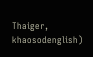Thaiger, khaosodenglish)